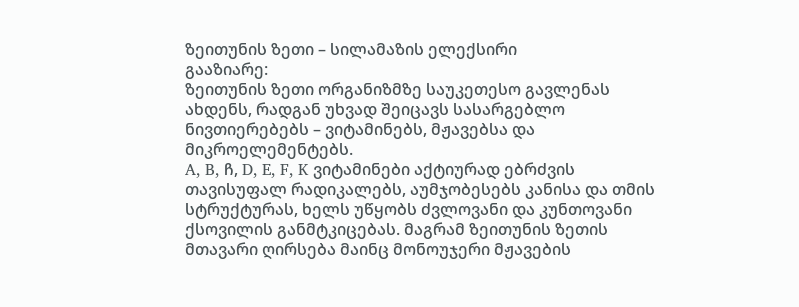ზეითუნის ზეთი – სილამაზის ელექსირი
გააზიარე:
ზეითუნის ზეთი ორგანიზმზე საუკეთესო გავლენას ახდენს, რადგან უხვად შეიცავს სასარგებლო ნივთიერებებს – ვიტამინებს, მჟავებსა და მიკროელემენტებს.
A, B, ჩ, D, E, F, K ვიტამინები აქტიურად ებრძვის თავისუფალ რადიკალებს, აუმჯობესებს კანისა და თმის სტრუქტურას, ხელს უწყობს ძვლოვანი და კუნთოვანი ქსოვილის განმტკიცებას. მაგრამ ზეითუნის ზეთის მთავარი ღირსება მაინც მონოუჯერი მჟავების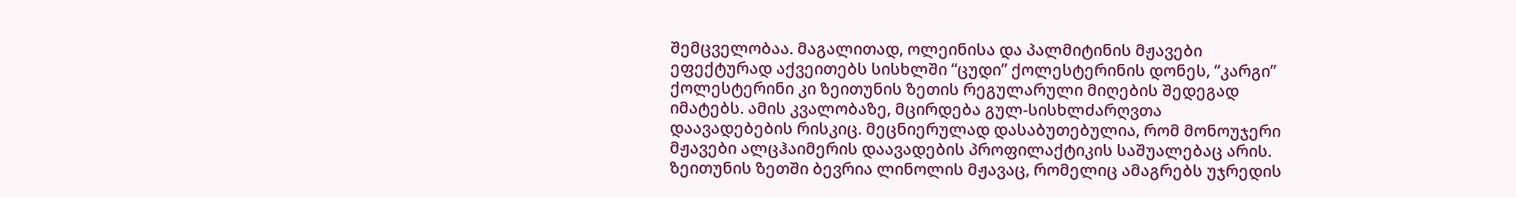შემცველობაა. მაგალითად, ოლეინისა და პალმიტინის მჟავები ეფექტურად აქვეითებს სისხლში “ცუდი” ქოლესტერინის დონეს, “კარგი” ქოლესტერინი კი ზეითუნის ზეთის რეგულარული მიღების შედეგად იმატებს. ამის კვალობაზე, მცირდება გულ-სისხლძარღვთა დაავადებების რისკიც. მეცნიერულად დასაბუთებულია, რომ მონოუჯერი მჟავები ალცჰაიმერის დაავადების პროფილაქტიკის საშუალებაც არის.
ზეითუნის ზეთში ბევრია ლინოლის მჟავაც, რომელიც ამაგრებს უჯრედის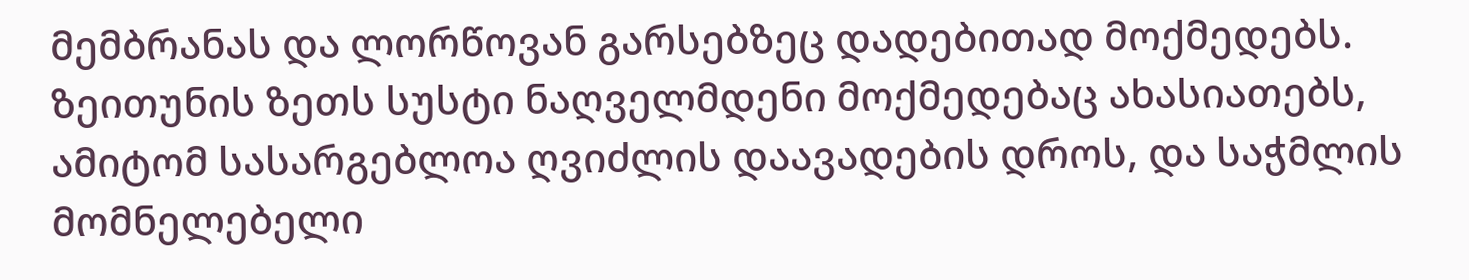მემბრანას და ლორწოვან გარსებზეც დადებითად მოქმედებს.
ზეითუნის ზეთს სუსტი ნაღველმდენი მოქმედებაც ახასიათებს, ამიტომ სასარგებლოა ღვიძლის დაავადების დროს, და საჭმლის მომნელებელი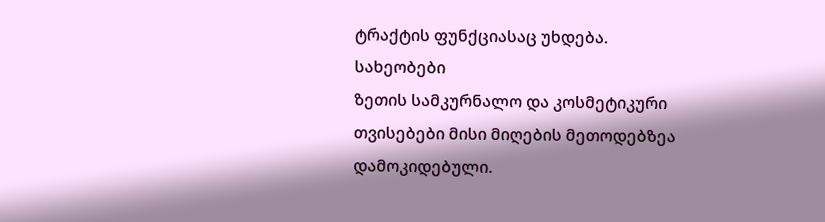ტრაქტის ფუნქციასაც უხდება.
სახეობები
ზეთის სამკურნალო და კოსმეტიკური თვისებები მისი მიღების მეთოდებზეა დამოკიდებული.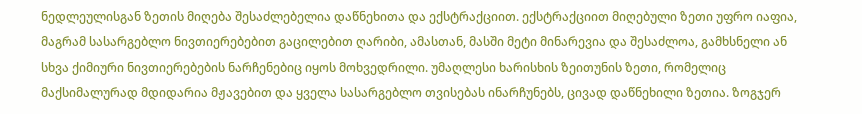ნედლეულისგან ზეთის მიღება შესაძლებელია დაწნეხითა და ექსტრაქციით. ექსტრაქციით მიღებული ზეთი უფრო იაფია, მაგრამ სასარგებლო ნივთიერებებით გაცილებით ღარიბი, ამასთან, მასში მეტი მინარევია და შესაძლოა, გამხსნელი ან სხვა ქიმიური ნივთიერებების ნარჩენებიც იყოს მოხვედრილი. უმაღლესი ხარისხის ზეითუნის ზეთი, რომელიც მაქსიმალურად მდიდარია მჟავებით და ყველა სასარგებლო თვისებას ინარჩუნებს, ცივად დაწნეხილი ზეთია. ზოგჯერ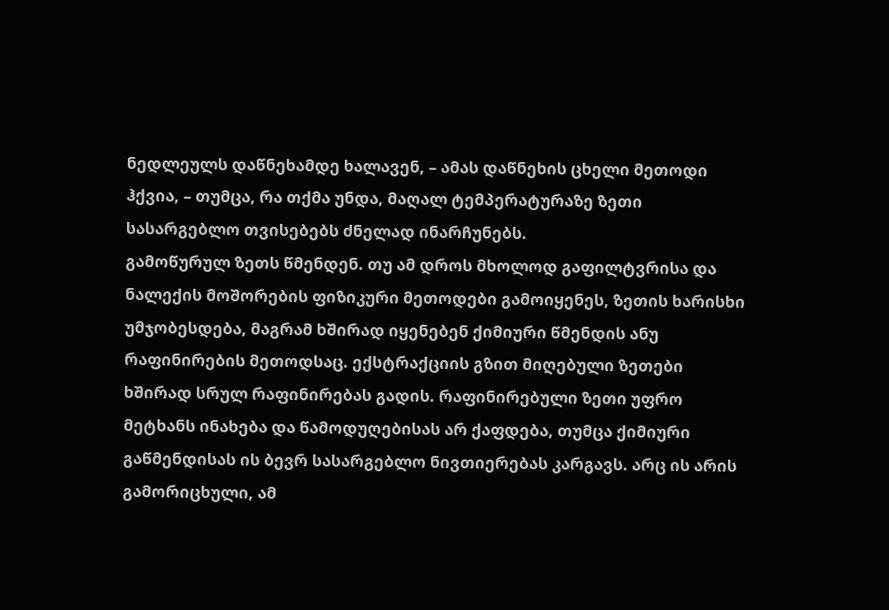ნედლეულს დაწნეხამდე ხალავენ, – ამას დაწნეხის ცხელი მეთოდი ჰქვია, – თუმცა, რა თქმა უნდა, მაღალ ტემპერატურაზე ზეთი სასარგებლო თვისებებს ძნელად ინარჩუნებს.
გამოწურულ ზეთს წმენდენ. თუ ამ დროს მხოლოდ გაფილტვრისა და ნალექის მოშორების ფიზიკური მეთოდები გამოიყენეს, ზეთის ხარისხი უმჯობესდება, მაგრამ ხშირად იყენებენ ქიმიური წმენდის ანუ რაფინირების მეთოდსაც. ექსტრაქციის გზით მიღებული ზეთები ხშირად სრულ რაფინირებას გადის. რაფინირებული ზეთი უფრო მეტხანს ინახება და წამოდუღებისას არ ქაფდება, თუმცა ქიმიური გაწმენდისას ის ბევრ სასარგებლო ნივთიერებას კარგავს. არც ის არის გამორიცხული, ამ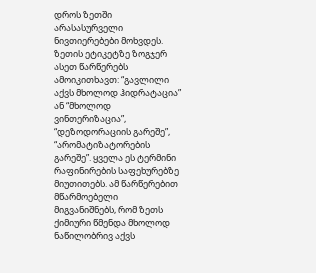დროს ზეთში არასასურველი ნივთიერებები მოხვდეს.
ზეთის ეტიკეტზე ზოგჯერ ასეთ წარწერებს ამოიკითხავთ: “გავლილი აქვს მხოლოდ ჰიდრატაცია” ან “მხოლოდ ვინთერიზაცია”, “დეზოდორაციის გარეშე”, “არომატიზატორების გარეშე”. ყველა ეს ტერმინი რაფინირების საფეხურებზე მიუთითებს. ამ წარწერებით მწარმოებელი მიგვანიშნებს, რომ ზეთს ქიმიური წმენდა მხოლოდ ნაწილობრივ აქვს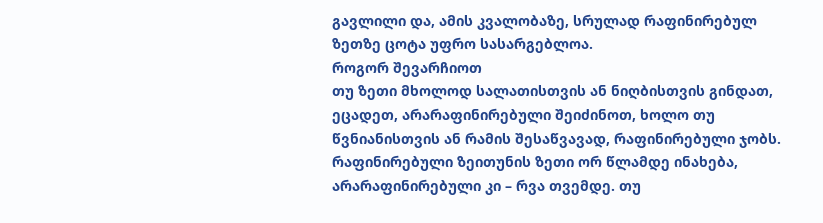გავლილი და, ამის კვალობაზე, სრულად რაფინირებულ ზეთზე ცოტა უფრო სასარგებლოა.
როგორ შევარჩიოთ
თუ ზეთი მხოლოდ სალათისთვის ან ნიღბისთვის გინდათ, ეცადეთ, არარაფინირებული შეიძინოთ, ხოლო თუ წვნიანისთვის ან რამის შესაწვავად, რაფინირებული ჯობს.
რაფინირებული ზეითუნის ზეთი ორ წლამდე ინახება, არარაფინირებული კი – რვა თვემდე. თუ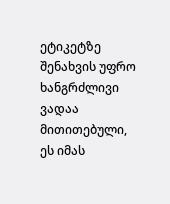ეტიკეტზე შენახვის უფრო ხანგრძლივი ვადაა მითითებული, ეს იმას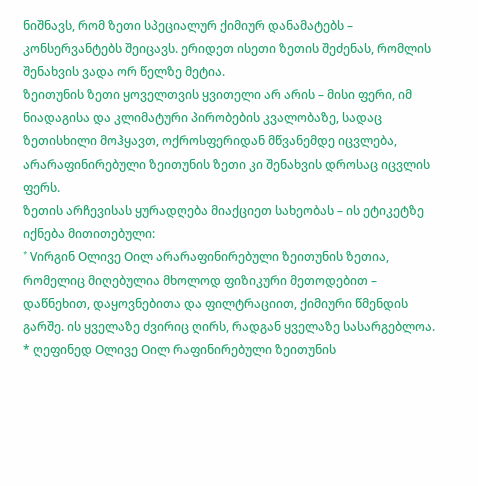ნიშნავს, რომ ზეთი სპეციალურ ქიმიურ დანამატებს – კონსერვანტებს შეიცავს. ერიდეთ ისეთი ზეთის შეძენას, რომლის შენახვის ვადა ორ წელზე მეტია.
ზეითუნის ზეთი ყოველთვის ყვითელი არ არის – მისი ფერი, იმ ნიადაგისა და კლიმატური პირობების კვალობაზე, სადაც ზეთისხილი მოჰყავთ, ოქროსფერიდან მწვანემდე იცვლება, არარაფინირებული ზეითუნის ზეთი კი შენახვის დროსაც იცვლის ფერს.
ზეთის არჩევისას ყურადღება მიაქციეთ სახეობას – ის ეტიკეტზე იქნება მითითებული:
* Vირგინ Oლივე Oილ არარაფინირებული ზეითუნის ზეთია, რომელიც მიღებულია მხოლოდ ფიზიკური მეთოდებით – დაწნეხით, დაყოვნებითა და ფილტრაციით, ქიმიური წმენდის გარშე. ის ყველაზე ძვირიც ღირს, რადგან ყველაზე სასარგებლოა.
* ღეფინედ Oლივე Oილ რაფინირებული ზეითუნის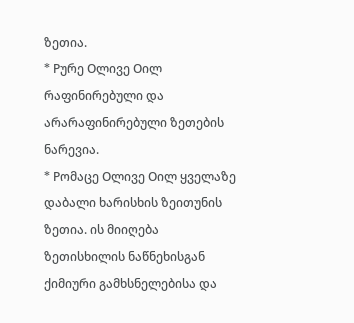ზეთია.
* Pურე Oლივე Oილ რაფინირებული და არარაფინირებული ზეთების ნარევია.
* Pომაცე Oლივე Oილ ყველაზე დაბალი ხარისხის ზეითუნის ზეთია. ის მიიღება ზეთისხილის ნაწნეხისგან ქიმიური გამხსნელებისა და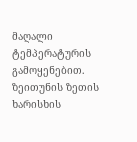მაღალი ტემპერატურის გამოყენებით.
ზეითუნის ზეთის ხარისხის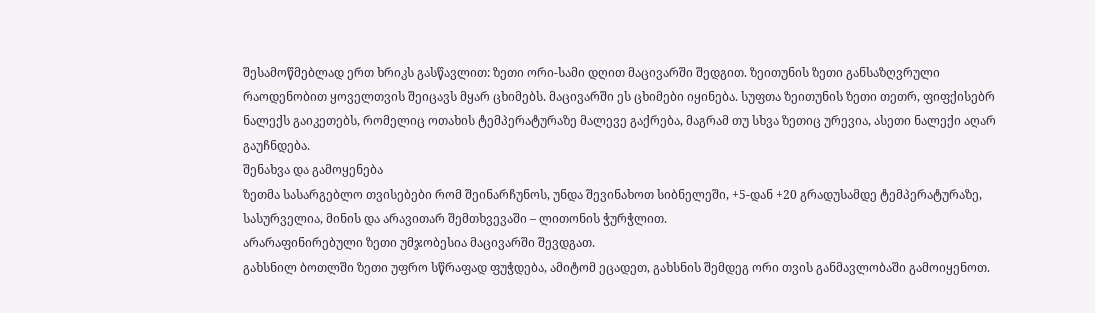შესამოწმებლად ერთ ხრიკს გასწავლით: ზეთი ორი-სამი დღით მაცივარში შედგით. ზეითუნის ზეთი განსაზღვრული რაოდენობით ყოველთვის შეიცავს მყარ ცხიმებს. მაცივარში ეს ცხიმები იყინება. სუფთა ზეითუნის ზეთი თეთრ, ფიფქისებრ ნალექს გაიკეთებს, რომელიც ოთახის ტემპერატურაზე მალევე გაქრება, მაგრამ თუ სხვა ზეთიც ურევია, ასეთი ნალექი აღარ გაუჩნდება.
შენახვა და გამოყენება
ზეთმა სასარგებლო თვისებები რომ შეინარჩუნოს, უნდა შევინახოთ სიბნელეში, +5-დან +20 გრადუსამდე ტემპერატურაზე, სასურველია, მინის და არავითარ შემთხვევაში – ლითონის ჭურჭლით.
არარაფინირებული ზეთი უმჯობესია მაცივარში შევდგათ.
გახსნილ ბოთლში ზეთი უფრო სწრაფად ფუჭდება, ამიტომ ეცადეთ, გახსნის შემდეგ ორი თვის განმავლობაში გამოიყენოთ.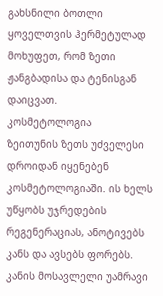გახსნილი ბოთლი ყოველთვის ჰერმეტულად მოხუფეთ, რომ ზეთი ჟანგბადისა და ტენისგან დაიცვათ.
კოსმეტოლოგია
ზეითუნის ზეთს უძველესი დროიდან იყენებენ კოსმეტოლოგიაში. ის ხელს უწყობს უჯრედების რეგენერაციას, ანოტივებს კანს და ავსებს ფორებს.
კანის მოსავლელი უამრავი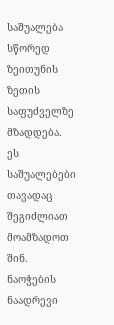საშუალება სწორედ ზეითუნის ზეთის საფუძველზე მზადდება. ეს საშუალებები თავადაც შეგიძლიათ მოამზადოთ შინ.
ნაოჭების ნაადრევი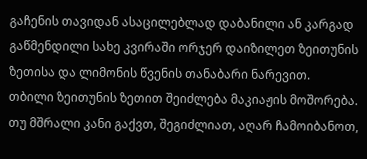გაჩენის თავიდან ასაცილებლად დაბანილი ან კარგად გაწმენდილი სახე კვირაში ორჯერ დაიზილეთ ზეითუნის ზეთისა და ლიმონის წვენის თანაბარი ნარევით.
თბილი ზეითუნის ზეთით შეიძლება მაკიაჟის მოშორება. თუ მშრალი კანი გაქვთ, შეგიძლიათ, აღარ ჩამოიბანოთ,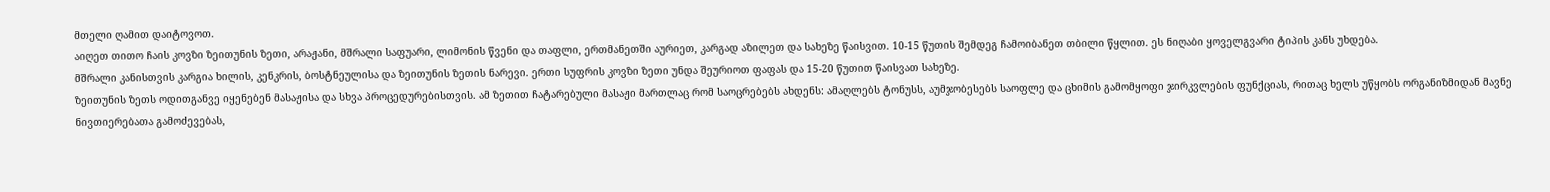მთელი ღამით დაიტოვოთ.
აიღეთ თითო ჩაის კოვზი ზეითუნის ზეთი, არაჟანი, მშრალი საფუარი, ლიმონის წვენი და თაფლი, ერთმანეთში აურიეთ, კარგად აზილეთ და სახეზე წაისვით. 10-15 წუთის შემდეგ ჩამოიბანეთ თბილი წყლით. ეს ნიღაბი ყოველგვარი ტიპის კანს უხდება.
მშრალი კანისთვის კარგია ხილის, კენკრის, ბოსტნეულისა და ზეითუნის ზეთის ნარევი. ერთი სუფრის კოვზი ზეთი უნდა შეურიოთ ფაფას და 15-20 წუთით წაისვათ სახეზე.
ზეითუნის ზეთს ოდითგანვე იყენებენ მასაჟისა და სხვა პროცედურებისთვის. ამ ზეთით ჩატარებული მასაჟი მართლაც რომ საოცრებებს ახდენს: ამაღლებს ტონუსს, აუმჯობესებს საოფლე და ცხიმის გამომყოფი ჯირკვლების ფუნქციას, რითაც ხელს უწყობს ორგანიზმიდან მავნე ნივთიერებათა გამოძევებას,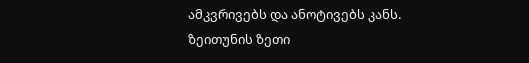ამკვრივებს და ანოტივებს კანს.
ზეითუნის ზეთი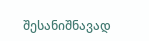შესანიშნავად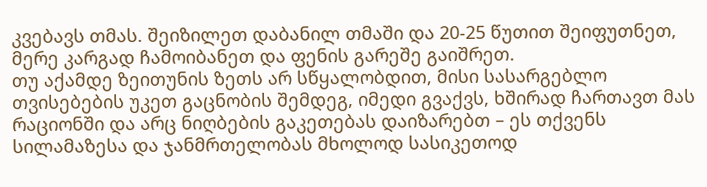კვებავს თმას. შეიზილეთ დაბანილ თმაში და 20-25 წუთით შეიფუთნეთ, მერე კარგად ჩამოიბანეთ და ფენის გარეშე გაიშრეთ.
თუ აქამდე ზეითუნის ზეთს არ სწყალობდით, მისი სასარგებლო თვისებების უკეთ გაცნობის შემდეგ, იმედი გვაქვს, ხშირად ჩართავთ მას რაციონში და არც ნიღბების გაკეთებას დაიზარებთ – ეს თქვენს სილამაზესა და ჯანმრთელობას მხოლოდ სასიკეთოდ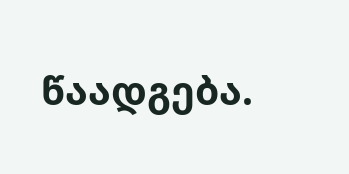წაადგება.